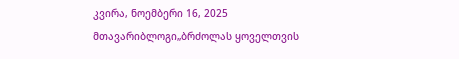კვირა, ნოემბერი 16, 2025
მთავარიბლოგი„ბრძოლას ყოველთვის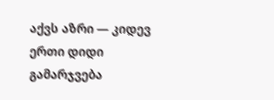აქვს აზრი — კიდევ ერთი დიდი გამარჯვება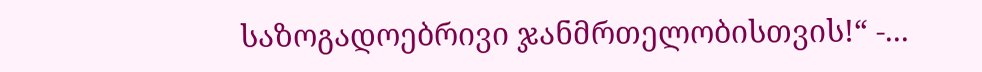საზოგადოებრივი ჯანმრთელობისთვის!“ -...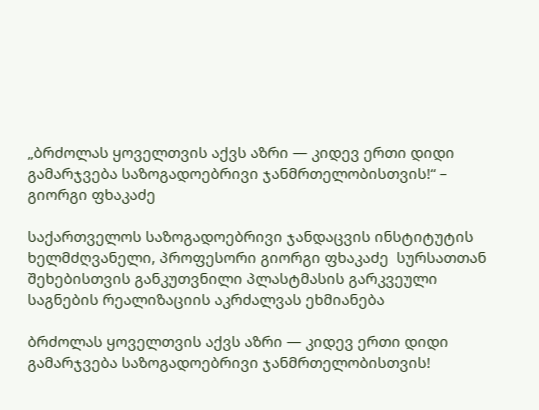„ბრძოლას ყოველთვის აქვს აზრი — კიდევ ერთი დიდი გამარჯვება საზოგადოებრივი ჯანმრთელობისთვის!“ – გიორგი ფხაკაძე

საქართველოს საზოგადოებრივი ჯანდაცვის ინსტიტუტის ხელმძღვანელი, პროფესორი გიორგი ფხაკაძე  სურსათთან შეხებისთვის განკუთვნილი პლასტმასის გარკვეული საგნების რეალიზაციის აკრძალვას ეხმიანება

ბრძოლას ყოველთვის აქვს აზრი — კიდევ ერთი დიდი გამარჯვება საზოგადოებრივი ჯანმრთელობისთვის!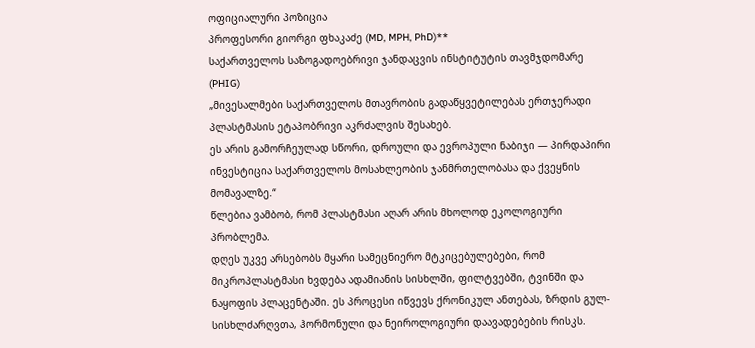ოფიციალური პოზიცია
პროფესორი გიორგი ფხაკაძე (MD, MPH, PhD)**
საქართველოს საზოგადოებრივი ჯანდაცვის ინსტიტუტის თავმჯდომარე (PHIG)
„მივესალმები საქართველოს მთავრობის გადაწყვეტილებას ერთჯერადი პლასტმასის ეტაპობრივი აკრძალვის შესახებ.
ეს არის გამორჩეულად სწორი, დროული და ევროპული ნაბიჯი — პირდაპირი ინვესტიცია საქართველოს მოსახლეობის ჯანმრთელობასა და ქვეყნის მომავალზე.“
წლებია ვამბობ, რომ პლასტმასი აღარ არის მხოლოდ ეკოლოგიური პრობლემა.
დღეს უკვე არსებობს მყარი სამეცნიერო მტკიცებულებები, რომ მიკროპლასტმასი ხვდება ადამიანის სისხლში, ფილტვებში, ტვინში და ნაყოფის პლაცენტაში. ეს პროცესი იწვევს ქრონიკულ ანთებას, ზრდის გულ-სისხლძარღვთა, ჰორმონული და ნეიროლოგიური დაავადებების რისკს.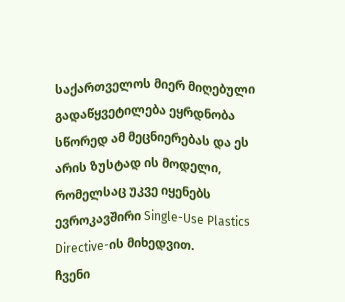საქართველოს მიერ მიღებული გადაწყვეტილება ეყრდნობა სწორედ ამ მეცნიერებას და ეს არის ზუსტად ის მოდელი, რომელსაც უკვე იყენებს ევროკავშირი Single-Use Plastics Directive-ის მიხედვით.
ჩვენი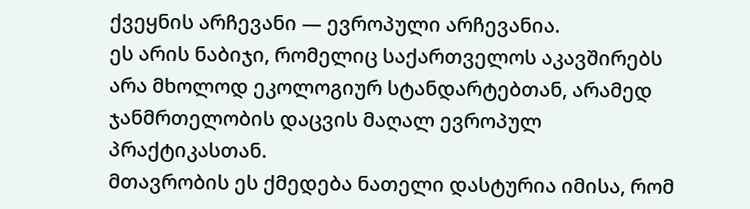ქვეყნის არჩევანი — ევროპული არჩევანია.
ეს არის ნაბიჯი, რომელიც საქართველოს აკავშირებს არა მხოლოდ ეკოლოგიურ სტანდარტებთან, არამედ ჯანმრთელობის დაცვის მაღალ ევროპულ პრაქტიკასთან.
მთავრობის ეს ქმედება ნათელი დასტურია იმისა, რომ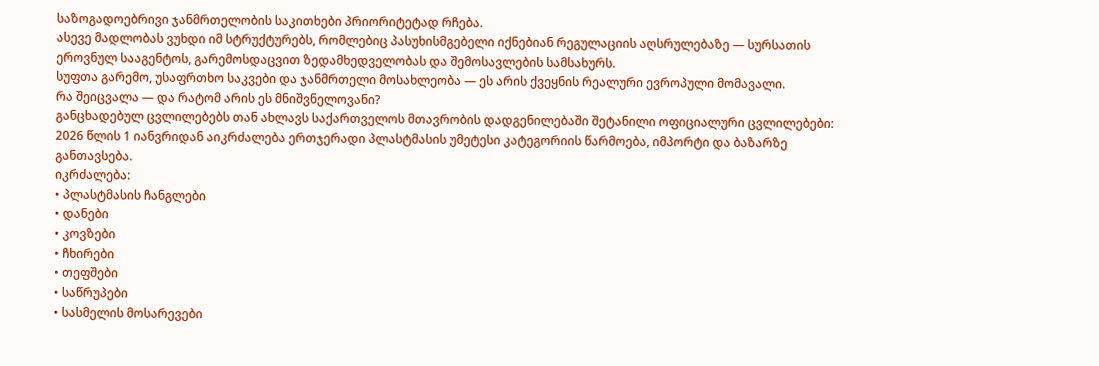საზოგადოებრივი ჯანმრთელობის საკითხები პრიორიტეტად რჩება.
ასევე მადლობას ვუხდი იმ სტრუქტურებს, რომლებიც პასუხისმგებელი იქნებიან რეგულაციის აღსრულებაზე — სურსათის ეროვნულ სააგენტოს, გარემოსდაცვით ზედამხედველობას და შემოსავლების სამსახურს.
სუფთა გარემო, უსაფრთხო საკვები და ჯანმრთელი მოსახლეობა — ეს არის ქვეყნის რეალური ევროპული მომავალი.
რა შეიცვალა — და რატომ არის ეს მნიშვნელოვანი?
განცხადებულ ცვლილებებს თან ახლავს საქართველოს მთავრობის დადგენილებაში შეტანილი ოფიციალური ცვლილებები:
2026 წლის 1 იანვრიდან აიკრძალება ერთჯერადი პლასტმასის უმეტესი კატეგორიის წარმოება, იმპორტი და ბაზარზე განთავსება.
იკრძალება:
• პლასტმასის ჩანგლები
• დანები
• კოვზები
• ჩხირები
• თეფშები
• საწრუპები
• სასმელის მოსარევები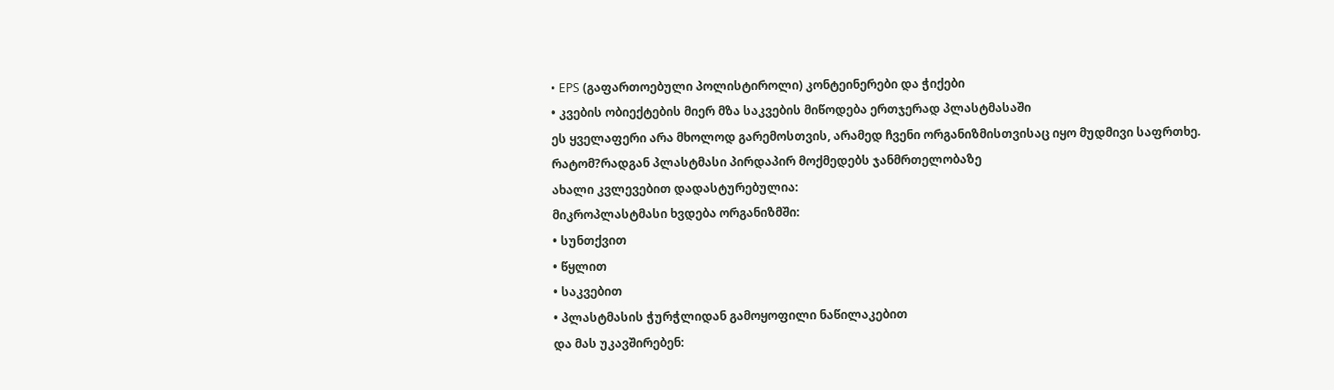• EPS (გაფართოებული პოლისტიროლი) კონტეინერები და ჭიქები
• კვების ობიექტების მიერ მზა საკვების მიწოდება ერთჯერად პლასტმასაში
ეს ყველაფერი არა მხოლოდ გარემოსთვის, არამედ ჩვენი ორგანიზმისთვისაც იყო მუდმივი საფრთხე.
რატომ?რადგან პლასტმასი პირდაპირ მოქმედებს ჯანმრთელობაზე
ახალი კვლევებით დადასტურებულია:
მიკროპლასტმასი ხვდება ორგანიზმში:
• სუნთქვით
• წყლით
• საკვებით
• პლასტმასის ჭურჭლიდან გამოყოფილი ნაწილაკებით
და მას უკავშირებენ: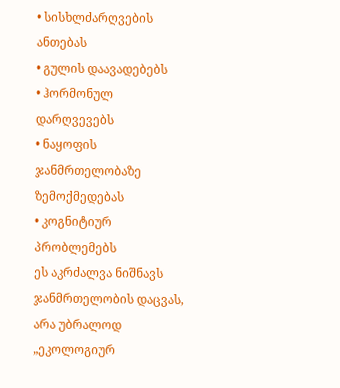• სისხლძარღვების ანთებას
• გულის დაავადებებს
• ჰორმონულ დარღვევებს
• ნაყოფის ჯანმრთელობაზე ზემოქმედებას
• კოგნიტიურ პრობლემებს
ეს აკრძალვა ნიშნავს ჯანმრთელობის დაცვას, არა უბრალოდ „ეკოლოგიურ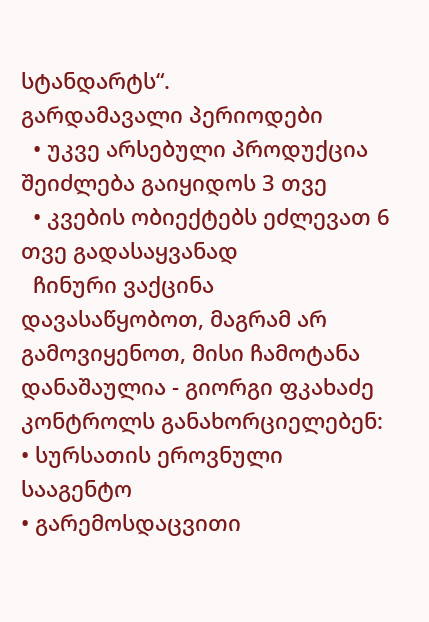სტანდარტს“.
გარდამავალი პერიოდები
  • უკვე არსებული პროდუქცია შეიძლება გაიყიდოს 3 თვე
  • კვების ობიექტებს ეძლევათ 6 თვე გადასაყვანად
  ჩინური ვაქცინა დავასაწყობოთ, მაგრამ არ გამოვიყენოთ, მისი ჩამოტანა დანაშაულია - გიორგი ფკახაძე
კონტროლს განახორციელებენ:
• სურსათის ეროვნული სააგენტო
• გარემოსდაცვითი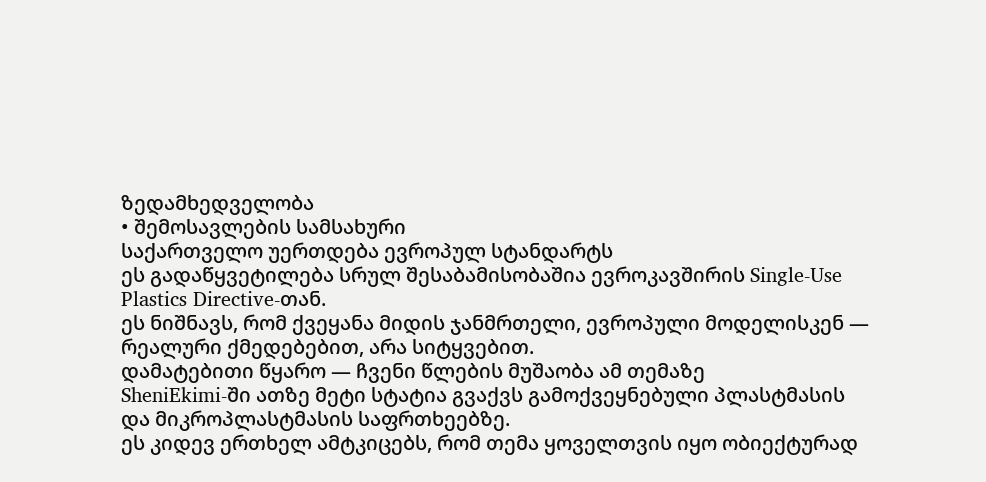ზედამხედველობა
• შემოსავლების სამსახური
საქართველო უერთდება ევროპულ სტანდარტს
ეს გადაწყვეტილება სრულ შესაბამისობაშია ევროკავშირის Single-Use Plastics Directive-თან.
ეს ნიშნავს, რომ ქვეყანა მიდის ჯანმრთელი, ევროპული მოდელისკენ — რეალური ქმედებებით, არა სიტყვებით.
დამატებითი წყარო — ჩვენი წლების მუშაობა ამ თემაზე
SheniEkimi-ში ათზე მეტი სტატია გვაქვს გამოქვეყნებული პლასტმასის და მიკროპლასტმასის საფრთხეებზე.
ეს კიდევ ერთხელ ამტკიცებს, რომ თემა ყოველთვის იყო ობიექტურად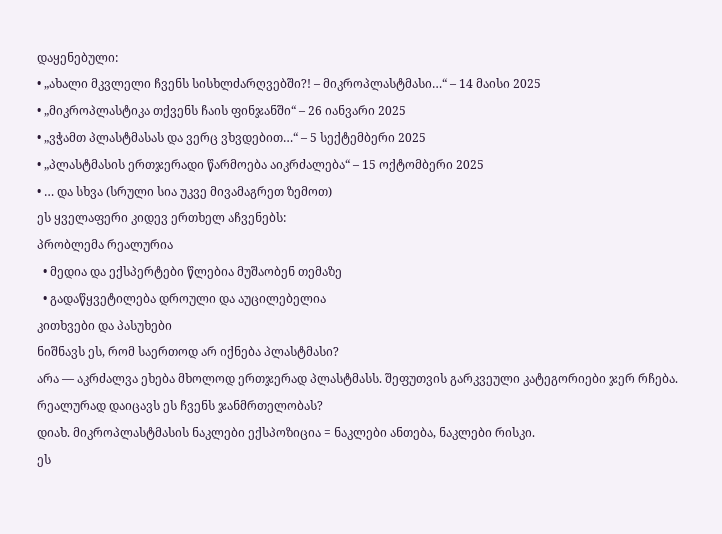დაყენებული:
• „ახალი მკვლელი ჩვენს სისხლძარღვებში?! – მიკროპლასტმასი…“ – 14 მაისი 2025
• „მიკროპლასტიკა თქვენს ჩაის ფინჯანში“ – 26 იანვარი 2025
• „ვჭამთ პლასტმასას და ვერც ვხვდებით…“ – 5 სექტემბერი 2025
• „პლასტმასის ერთჯერადი წარმოება აიკრძალება“ – 15 ოქტომბერი 2025
• … და სხვა (სრული სია უკვე მივამაგრეთ ზემოთ)
ეს ყველაფერი კიდევ ერთხელ აჩვენებს:
პრობლემა რეალურია
  • მედია და ექსპერტები წლებია მუშაობენ თემაზე
  • გადაწყვეტილება დროული და აუცილებელია
კითხვები და პასუხები
ნიშნავს ეს, რომ საერთოდ არ იქნება პლასტმასი?
არა — აკრძალვა ეხება მხოლოდ ერთჯერად პლასტმასს. შეფუთვის გარკვეული კატეგორიები ჯერ რჩება.
რეალურად დაიცავს ეს ჩვენს ჯანმრთელობას?
დიახ. მიკროპლასტმასის ნაკლები ექსპოზიცია = ნაკლები ანთება, ნაკლები რისკი.
ეს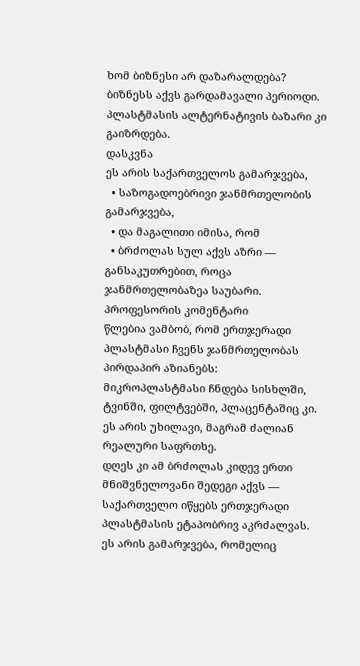ხომ ბიზნესი არ დაზარალდება?
ბიზნესს აქვს გარდამავალი პერიოდი. პლასტმასის ალტერნატივის ბაზარი კი გაიზრდება.
დასკვნა
ეს არის საქართველოს გამარჯვება,
  • საზოგადოებრივი ჯანმრთელობის გამარჯვება,
  • და მაგალითი იმისა, რომ
  • ბრძოლას სულ აქვს აზრი — განსაკუთრებით, როცა ჯანმრთელობაზეა საუბარი.
პროფესორის კომენტარი
წლებია ვამბობ, რომ ერთჯერადი პლასტმასი ჩვენს ჯანმრთელობას პირდაპირ აზიანებს:
მიკროპლასტმასი ჩნდება სისხლში, ტვინში, ფილტვებში, პლაცენტაშიც კი.
ეს არის უხილავი, მაგრამ ძალიან რეალური საფრთხე.
დღეს კი ამ ბრძოლას კიდევ ერთი მნიშვნელოვანი შედეგი აქვს —
საქართველო იწყებს ერთჯერადი პლასტმასის ეტაპობრივ აკრძალვას.
ეს არის გამარჯვება, რომელიც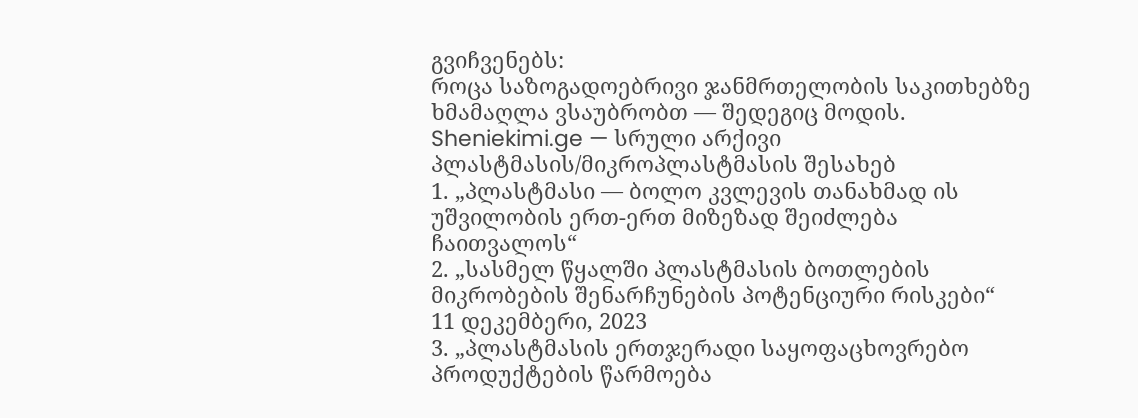გვიჩვენებს:
როცა საზოგადოებრივი ჯანმრთელობის საკითხებზე ხმამაღლა ვსაუბრობთ — შედეგიც მოდის.
Sheniekimi.ge — სრული არქივი პლასტმასის/მიკროპლასტმასის შესახებ
1. „პლასტმასი — ბოლო კვლევის თანახმად ის უშვილობის ერთ-ერთ მიზეზად შეიძლება ჩაითვალოს“
2. „სასმელ წყალში პლასტმასის ბოთლების მიკრობების შენარჩუნების პოტენციური რისკები“
11 დეკემბერი, 2023
3. „პლასტმასის ერთჯერადი საყოფაცხოვრებო პროდუქტების წარმოება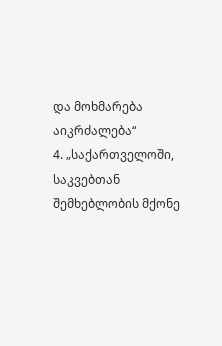და მოხმარება აიკრძალება“
4. „საქართველოში, საკვებთან შემხებლობის მქონე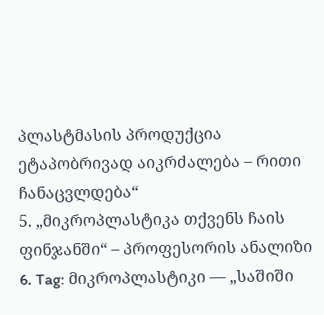პლასტმასის პროდუქცია ეტაპობრივად აიკრძალება – რითი ჩანაცვლდება“
5. „მიკროპლასტიკა თქვენს ჩაის ფინჯანში“ – პროფესორის ანალიზი
6. Tag: მიკროპლასტიკი — „საშიში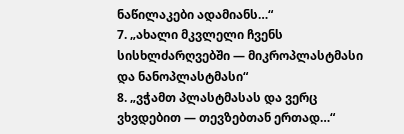ნაწილაკები ადამიანს…“
7. „ახალი მკვლელი ჩვენს სისხლძარღვებში — მიკროპლასტმასი და ნანოპლასტმასი“
8. „ვჭამთ პლასტმასას და ვერც ვხვდებით — თევზებთან ერთად…“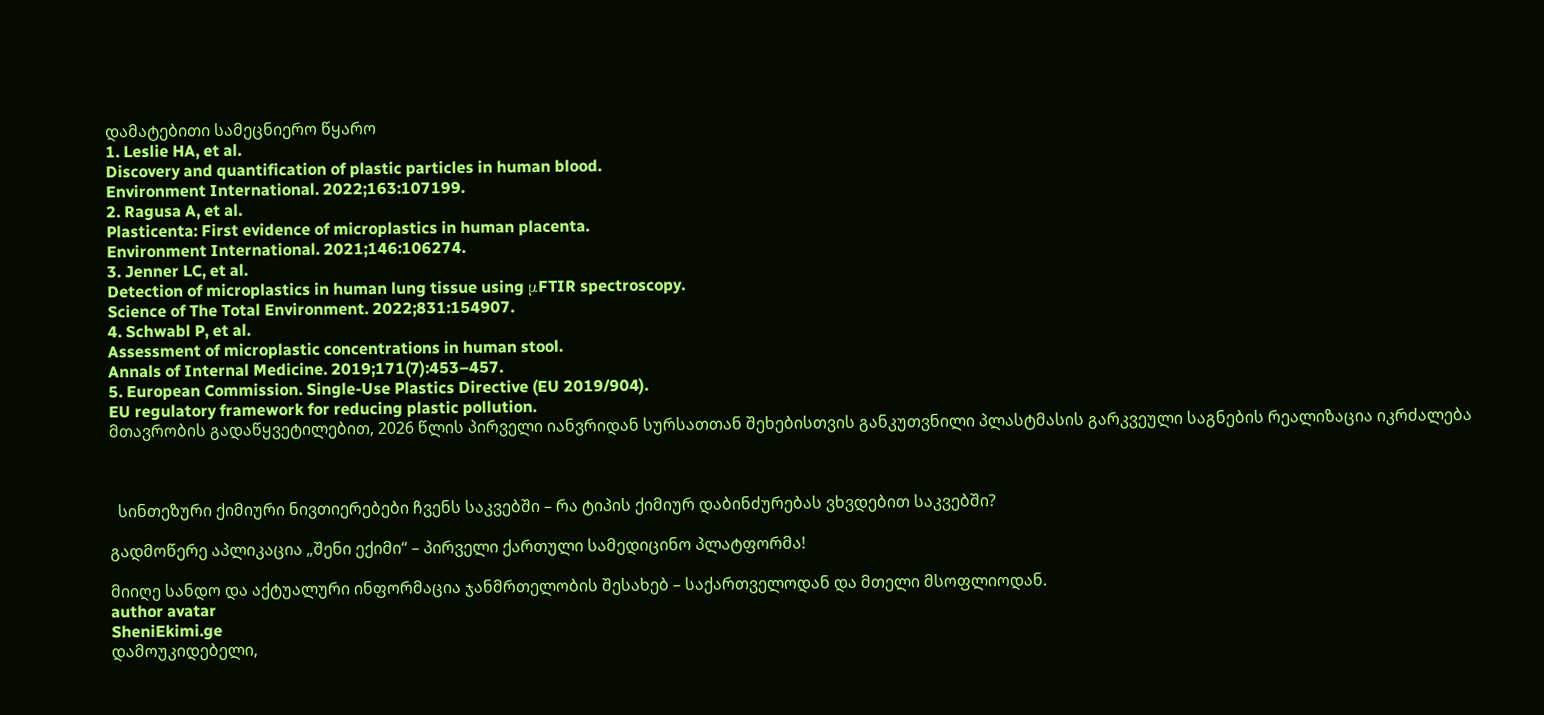დამატებითი სამეცნიერო წყარო
1. Leslie HA, et al.
Discovery and quantification of plastic particles in human blood.
Environment International. 2022;163:107199.
2. Ragusa A, et al.
Plasticenta: First evidence of microplastics in human placenta.
Environment International. 2021;146:106274.
3. Jenner LC, et al.
Detection of microplastics in human lung tissue using μFTIR spectroscopy.
Science of The Total Environment. 2022;831:154907.
4. Schwabl P, et al.
Assessment of microplastic concentrations in human stool.
Annals of Internal Medicine. 2019;171(7):453–457.
5. European Commission. Single-Use Plastics Directive (EU 2019/904).
EU regulatory framework for reducing plastic pollution.
მთავრობის გადაწყვეტილებით, 2026 წლის პირველი იანვრიდან სურსათთან შეხებისთვის განკუთვნილი პლასტმასის გარკვეული საგნების რეალიზაცია იკრძალება



  სინთეზური ქიმიური ნივთიერებები ჩვენს საკვებში – რა ტიპის ქიმიურ დაბინძურებას ვხვდებით საკვებში?

გადმოწერე აპლიკაცია „შენი ექიმი“ – პირველი ქართული სამედიცინო პლატფორმა!

მიიღე სანდო და აქტუალური ინფორმაცია ჯანმრთელობის შესახებ – საქართველოდან და მთელი მსოფლიოდან.
author avatar
SheniEkimi.ge
დამოუკიდებელი,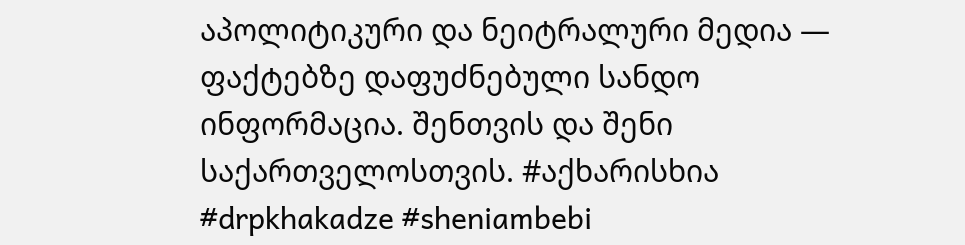აპოლიტიკური და ნეიტრალური მედია — ფაქტებზე დაფუძნებული სანდო ინფორმაცია. შენთვის და შენი საქართველოსთვის. #აქხარისხია #drpkhakadze #sheniambebi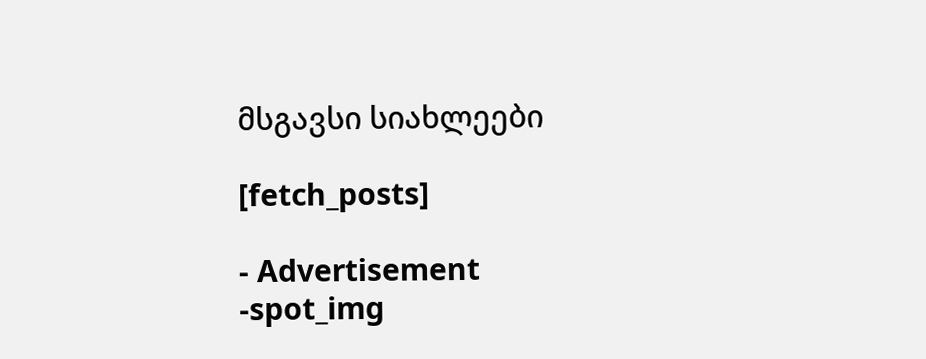მსგავსი სიახლეები

[fetch_posts]

- Advertisement -spot_img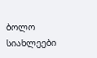ბოლო სიახლეები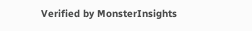Verified by MonsterInsights